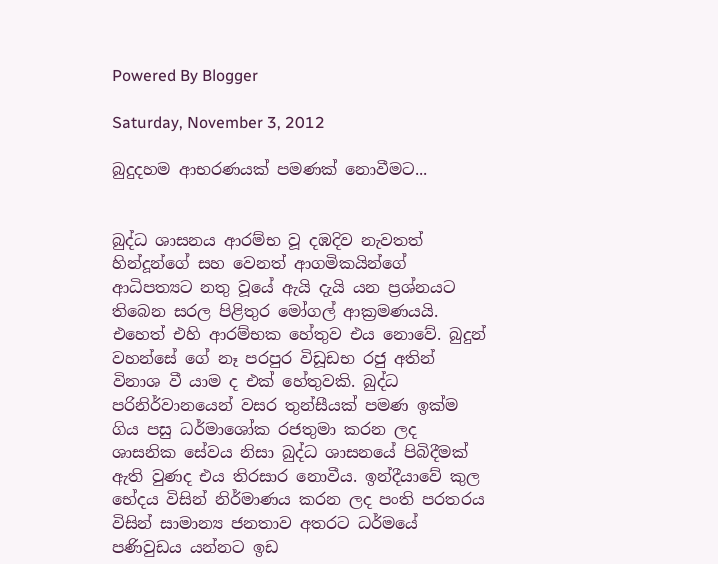Powered By Blogger

Saturday, November 3, 2012

බුදුදහම ආභරණයක්‌ පමණක්‌ නොවීමට...


බුද්ධ ශාසනය ආරම්භ වූ දඹදිව නැවතත් හින්දූන්ගේ සහ වෙනත් ආගමිකයින්ගේ ආධිපත්‍යට නතු වූයේ ඇයි දැයි යන ප්‍රශ්නයට තිබෙන සරල පිළිතුර මෝගල් ආක්‍රමණයයි. එහෙත් එහි ආරම්භක හේතුව එය නොවේ. බුදුන් වහන්සේ ගේ නෑ පරපුර විඩූඩභ රජු අතින් විනාශ වී යාම ද එක්‌ හේතුවකි. බුද්ධ පරිනිර්වානයෙන් වසර තුන්සීයක්‌ පමණ ඉක්‌ම ගිය පසු ධර්මාශෝක රජතුමා කරන ලද ශාසනික සේවය නිසා බුද්ධ ශාසනයේ පිබිදීමක්‌ ඇති වුණද එය තිරසාර නොවීය. ඉන්දීයාවේ කුල භේදය විසින් නිර්මාණය කරන ලද පංති පරතරය විසින් සාමාන්‍ය ජනතාව අතරට ධර්මයේ පණිවුඩය යන්නට ඉඩ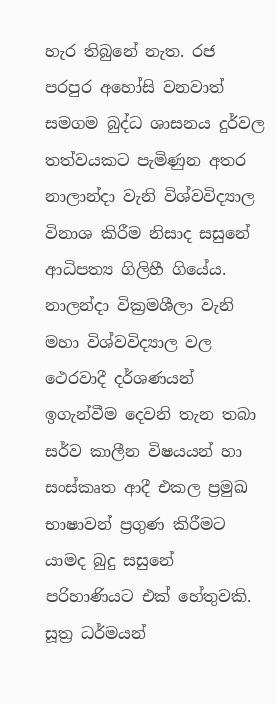හැර තිබුනේ නැත. රජ පරපුර අහෝසි වනවාත් සමගම බුද්ධ ශාසනය දුර්වල තත්වයකට පැමිණුන අතර නාලාන්දා වැනි විශ්වවිද්‍යාල විනාශ කිරීම නිසාද සසුනේ ආධිපත්‍ය ගිලිහී ගියේය. නාලන්දා වික්‍රමශීලා වැනි මහා විශ්වවිද්‍යාල වල ථෙරවාදී දර්ශණයන් ඉගැන්වීම දෙවනි තැන තබා සර්ව කාලීන විෂයයන් හා සංස්‌කෘත ආදී එකල ප්‍රමුඛ භාෂාවන් ප්‍රගුණ කිරීමට යාමද බුදු සසුනේ පරිහාණියට එක්‌ හේතුවකි. සූත්‍ර ධර්මයන්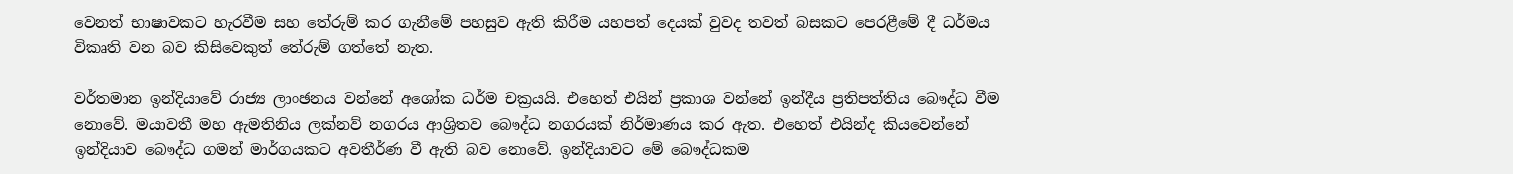වෙනත් භාෂාවකට හැරවීම සහ තේරුම් කර ගැනීමේ පහසුව ඇති කිරීම යහපත් දෙයක්‌ වුවද තවත් බසකට පෙරළීමේ දී ධර්මය විකෘති වන බව කිසිවෙකුත් තේරුම් ගත්තේ නැත.

වර්තමාන ඉන්දියාවේ රාජ්‍ය ලාංඡනය වන්නේ අශෝක ධර්ම චක්‍රයයි. එහෙත් එයින් ප්‍රකාශ වන්නේ ඉන්දීය ප්‍රතිපත්තිය බෞද්ධ වීම නොවේ. මයාවතී මහ ඇමතිනිය ලක්‌නව් නගරය ආශ්‍රිතව බෞද්ධ නගරයක්‌ නිර්මාණය කර ඇත. එහෙත් එයින්ද කියවෙන්නේ ඉන්දියාව බෞද්ධ ගමන් මාර්ගයකට අවතීර්ණ වී ඇති බව නොවේ. ඉන්දියාවට මේ බෞද්ධකම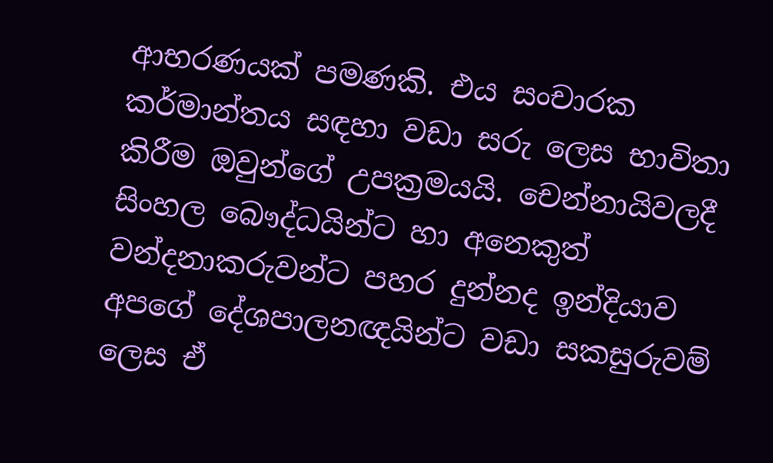ආභරණයක්‌ පමණකි. එය සංචාරක කර්මාන්තය සඳහා වඩා සරු ලෙස භාවිතා කිරීම ඔවුන්ගේ උපක්‍රමයයි. චෙන්නායිවලදී සිංහල බෞද්ධයින්ට හා අනෙකුත් වන්දනාකරුවන්ට පහර දුන්නද ඉන්දියාව අපගේ දේශපාලනඥයින්ට වඩා සකසුරුවම් ලෙස ඒ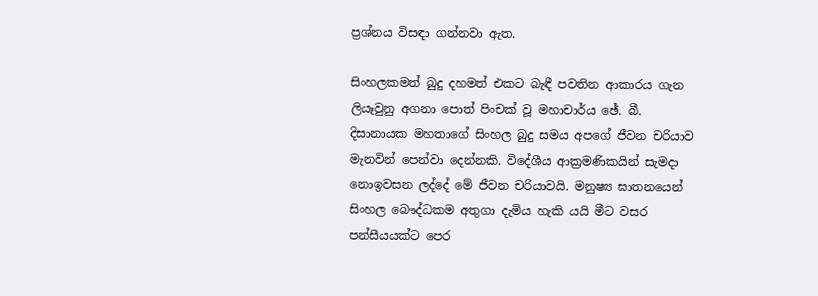ප්‍රශ්නය විසඳා ගන්නවා ඇත.

සිංහලකමත් බුදු දහමත් එකට බැඳී පවතින ආකාරය ගැන ලියෑවුනු අගනා පොත් පිංචක්‌ වූ මහාචාර්ය ඡේ. බී. දිසානායක මහතාගේ සිංහල බුදු සමය අපගේ ජීවන චරියාව මැනවින් පෙන්වා දෙන්නකි. විදේශීය ආක්‍රමණිකයින් සැමදා නොඉවසන ලද්දේ මේ ජීවන චරියාවයි. මනුෂ්‍ය ඝාතනයෙන් සිංහල බෞද්ධකම අතුගා දැමිය හැකි යයි මීට වසර පන්සීයයක්‌ට පෙර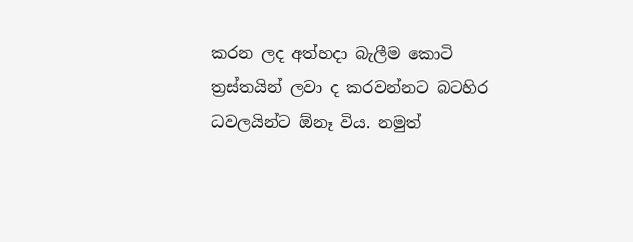කරන ලද අත්හදා බැලීම කොටි ත්‍රස්‌තයින් ලවා ද කරවන්නට බටහිර ධවලයින්ට ඕනෑ විය. නමුත්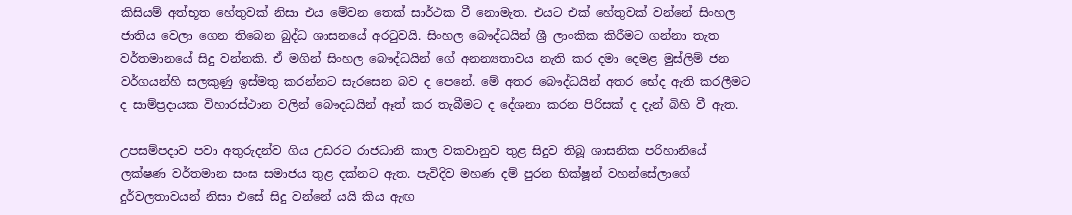කිසියම් අත්භූත හේතුවක්‌ නිසා එය මේවන තෙක්‌ සාර්ථක වී නොමැත. එයට එක්‌ හේතුවක්‌ වන්නේ සිංහල ජාතිය වෙලා ගෙන තිබෙන බුද්ධ ශාසනයේ අරටුවයි. සිංහල බෞද්ධයින් ශ්‍රී ලාංකික කිරීමට ගන්නා තැත වර්තමානයේ සිදු වන්නකි. ඒ මගින් සිංහල බෞද්ධයින් ගේ අනන්‍යතාවය නැති කර දමා දෙමළ මුස්‌ලිම් ජන වර්ගයන්හි සලකුණු ඉස්‌මතු කරන්නට සැරසෙන බව ද පෙනේ. මේ අතර බෞද්ධයින් අතර භේද ඇති කරලීමට ද සාම්ප්‍රදායක විහාරස්‌ථාන වලින් බෞදධයින් ඈත් කර තැබීමට ද දේශනා කරන පිරිසක්‌ ද දැන් බිහි වී ඇත.

උපසම්පදාව පවා අතුරුදන්ව ගිය උඩරට රාජධානි කාල වකවානුව තුළ සිදුව තිබූ ශාසනික පරිහානියේ ලක්‌ෂණ වර්තමාන සංඝ සමාජය තුළ දක්‌නට ඇත. පැවිදිව මහණ දම් පුරන භික්‌ෂූන් වහන්සේලාගේ දුර්වලතාවයන් නිසා එසේ සිදු වන්නේ යයි කිය ඇඟ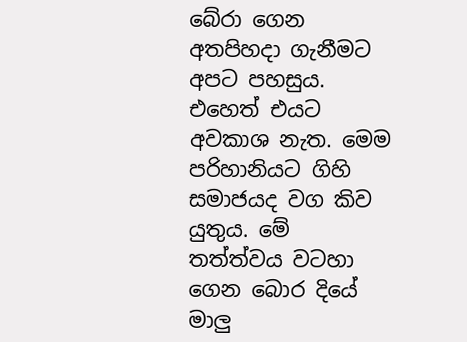බේරා ගෙන අතපිහදා ගැනීමට අපට පහසුය. එහෙත් එයට අවකාශ නැත. මෙම පරිහානියට ගිහි සමාජයද වග කිව යුතුය. මේ තත්ත්වය වටහා ගෙන බොර දියේ මාලු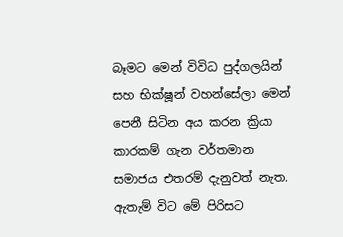බෑමට මෙන් විවිධ පුද්ගලයින් සහ භික්‌ෂූන් වහන්සේලා මෙන් පෙනී සිටින අය කරන ක්‍රියා කාරකම් ගැන වර්තමාන සමාජය එතරම් දැනුවත් නැත. ඇතැම් විට මේ පිරිසට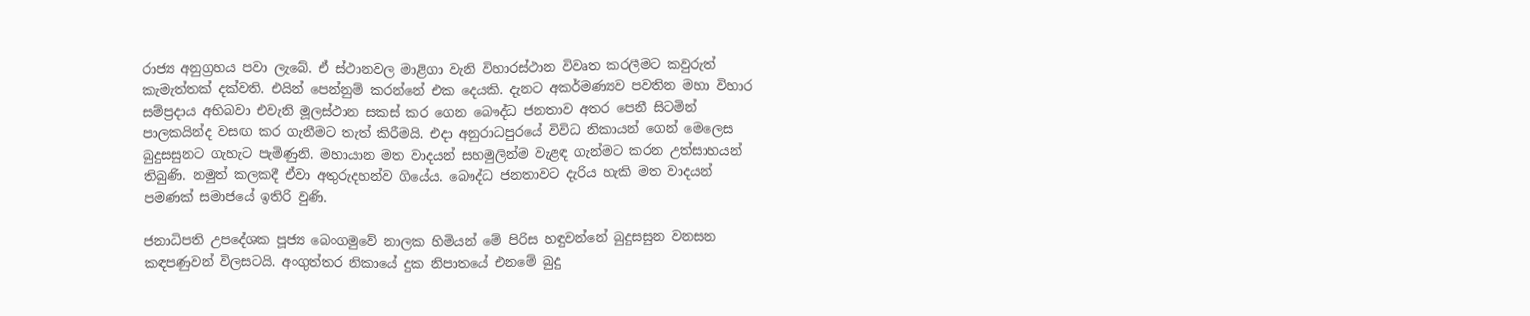රාජ්‍ය අනුග්‍රහය පවා ලැබේ. ඒ ස්‌ථානවල මාළිගා වැනි විහාරස්‌ථාන විවෘත කරලීමට කවුරුත් කැමැත්තක්‌ දක්‌වති. එයින් පෙන්නුම් කරන්නේ එක දෙයකි. දැනට අකර්මණ්‍යව පවතින මහා විහාර සම්ප්‍රදාය අභිබවා එවැනි මූලස්‌ථාන සකස්‌ කර ගෙන බෞද්ධ ජනතාව අතර පෙනී සිටමින් පාලකයින්ද වසඟ කර ගැනීමට තැත් කිරීමයි. එදා අනුරාධපුරයේ විවිධ නිකායන් ගෙන් මෙලෙස බුදුසසුනට ගැහැට පැමිණුනි. මහායාන මත වාදයන් සහමුලින්ම වැළඳ ගැන්මට කරන උත්සාහයන් තිබුණි. නමුත් කලකදී ඒවා අතුරුදහන්ව ගියේය. බෞද්ධ ජනතාවට දැරිය හැකි මත වාදයන් පමණක්‌ සමාජයේ ඉතිරි වුණි.

ජනාධිපති උපදේශක පූජ්‍ය බෙංගමුවේ නාලක හිමියන් මේ පිරිස හඳුවන්නේ බුදුසසුන වනසන කඳපණුවන් විලසටයි. අංගුත්තර නිකායේ දුක නිපාතයේ එනමේ බුදු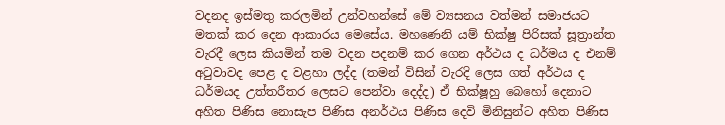වදනද ඉස්‌මතු කරලමින් උන්වහන්සේ මේ ව්‍යසනය වත්මන් සමාජයට මතක්‌ කර දෙන ආකාරය මෙසේය. මහණෙනි යම් භික්‌ෂු පිරිසක්‌ සූත්‍රාන්ත වැරදී ලෙස කියමින් තම වදන පදනම් කර ගෙන අර්ථය ද ධර්මය ද එනම් අටුවාවද පෙළ ද වළහා ලද්ද (තමන් විසින් වැරදි ලෙස ගත් අර්ථය ද ධර්මයද උත්තරීතර ලෙසට පෙන්වා දෙද්ද) ඒ භික්‌ෂූහු බෙහෝ දෙනාට අහිත පිණිස නොසැප පිණිස අනර්ථය පිණිස දෙවි මිනිසුන්ට අහිත පිණිස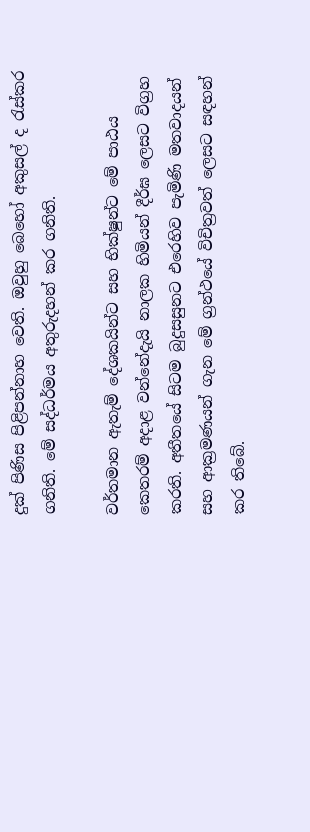දුක්‌ පිණිස පිළිපන්නාහ වෙති. ඔවුහු බෙහෝ අකුසල් ද රැස්‌කර ගනිති. මේ සද්ධර්මය අතුරුදහන් කර ගනිති.

වර්තමාන ඇතැම් දේශකයින්ට සහ භික්‌ෂුන්ට මේ පාඨය කෙතරම් අදාළ වන්නේදැයි නාලක හිමියන් දීර්ඝ ලෙසට විග්‍රහ කරති. අතීතයේ සිටම බුදුසසුනට එරෙහිව පැමිණි මතවාදයන් සහ ආක්‍රමණයන් ගැන මේ ග්‍රන්ථයේ විචිත්‍රවත් ලෙසට සඳහන් කර තිබේ.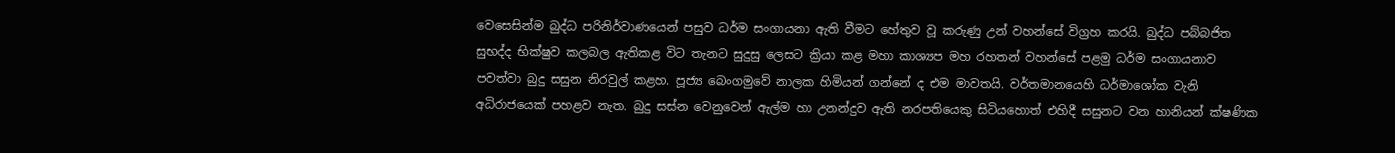වෙසෙසින්ම බුද්ධ පරිනිර්වාණයෙන් පසුව ධර්ම සංගායනා ඇති වීමට හේතුව වූ කරුණු උන් වහන්සේ විග්‍රහ කරයි. බුද්ධ පබ්බජිත සුභද්ද භික්‌ෂුව කලබල ඇතිකළ විට තැනට සුදුසු ලෙසට ක්‍රියා කළ මහා කාශ්‍යප මහ රහතන් වහන්සේ පළමු ධර්ම සංගායනාව පවත්වා බුදු සසුන නිරවුල් කළහ. පූජ්‍ය බෙංගමුවේ නාලක හිමියන් ගන්නේ ද එම මාවතයි. වර්තමානයෙහි ධර්මාශෝක වැනි අධිරාජයෙක්‌ පහළව නැත. බුදු සස්‌න වෙනුවෙන් ඇල්ම හා උනන්දුව ඇති නරපතියෙකු සිටියහොත් එහිදී සසුනට වන හානියන් ක්‌ෂණික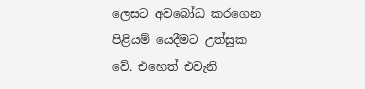ලෙසට අවබෝධ කරගෙන පිළියම් යෙදීමට උත්සුක වේ. එහෙත් එවැනි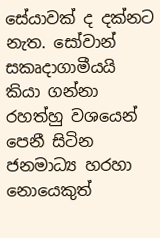සේයාවක්‌ ද දක්‌නට නැත. සෝවාන් සකෘදාගාමීයයි කියා ගන්නා රහත්හු වශයෙන් පෙනී සිටින ජනමාධ්‍ය හරහා නොයෙකුත්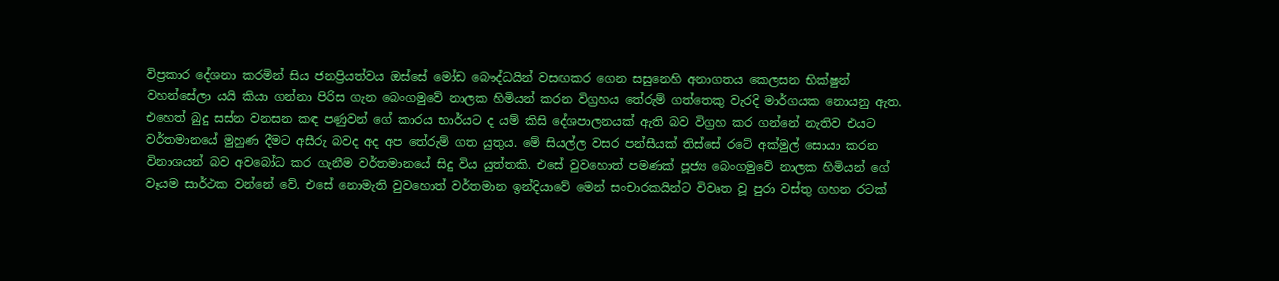විප්‍රකාර දේශනා කරමින් සිය ජනප්‍රියත්වය ඔස්‌සේ මෝඩ බෞද්ධයින් වසඟකර ගෙන සසුනෙහි අනාගතය කෙලසන භික්‌ෂුන් වහන්සේලා යයි කියා ගන්නා පිරිස ගැන බෙංගමුවේ නාලක හිමියන් කරන විග්‍රහය තේරුම් ගත්තෙකු වැරදි මාර්ගයක නොයනු ඇත. එහෙත් බුදු සස්‌න වනසන කඳ පණුවන් ගේ කාරය භාර්යට ද යම් කිසි දේශපාලනයක්‌ ඇති බව විග්‍රහ කර ගන්නේ නැතිව එයට වර්තමානයේ මුහුණ දීමට අසීරු බවද අද අප තේරුම් ගත යුතුය. මේ සියල්ල වසර පන්සීයක්‌ තිස්‌සේ රටේ අක්‌මුල් සොයා කරන විනාශයන් බව අවබෝධ කර ගැනීම වර්තමානයේ සිදු විය යුත්තකි. එසේ වුවහොත් පමණක්‌ පූජ්‍ය බෙංගමුවේ නාලක හිමියන් ගේ වෑයම සාර්ථක වන්නේ වේ. එසේ නොමැති වුවහොත් වර්තමාන ඉන්දියාවේ මෙන් සංචාරකයින්ට විවෘත වූ පුරා වස්‌තු ගහන රටක්‌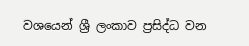වශයෙන් ශ්‍රී ලංකාව ප්‍රසිද්ධ වන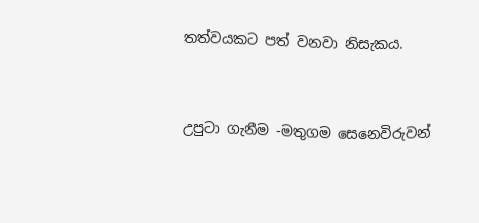තත්වයකට පත් වනවා නිසැකය.


උපුටා ගැනීම -මතුගම සෙනෙවිරුවන්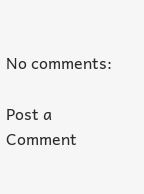No comments:

Post a Comment